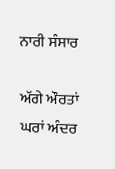ਨਾਰੀ ਸੰਸਾਰ

ਅੱਗੇ ਔਰਤਾਂ ਘਰਾਂ ਅੰਦਰ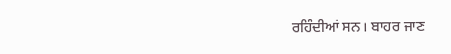ਰਹਿੰਦੀਆਂ ਸਨ। ਬਾਹਰ ਜਾਣ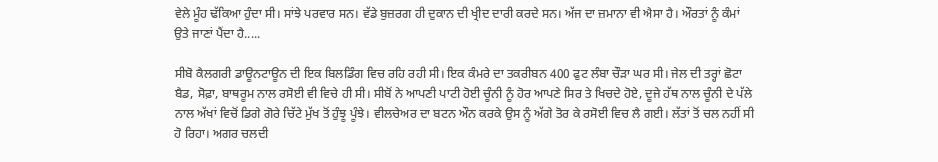ਵੇਲੇ ਮੂੰਹ ਢੱਕਿਆ ਹੁੰਦਾ ਸੀ। ਸਾਂਝੇ ਪਰਵਾਰ ਸਨ। ਵੱਡੇ ਬੁਜ਼ਰਗ ਹੀ ਦੁਕਾਨ ਦੀ ਖ੍ਰੀਦ ਦਾਰੀ ਕਰਦੇ ਸਨ। ਅੱਜ ਦਾ ਜ਼ਮਾਨਾ ਵੀ ਐਸਾ ਹੈ। ਔਰਤਾਂ ਨੂੰ ਕੰਮਾਂ ਉਤੇ ਜਾਣਾਂ ਪੈਂਦਾ ਹੈ.....

ਸੀਬੋ ਕੈਲਗਰੀ ਡਾਊਨਟਾਊਨ ਦੀ ਇਕ ਬਿਲਡਿੰਗ ਵਿਚ ਰਹਿ ਰਹੀ ਸੀ। ਇਕ ਕੰਮਰੇ ਦਾ ਤਕਰੀਬਨ 400 ਫੁਟ ਲੰਬਾ ਚੌੜਾ ਘਰ ਸੀ। ਜੇਲ ਦੀ ਤਰ੍ਹਾਂ ਛੋਟਾ ਬੈਡ, ਸੋਫ਼ਾ, ਬਾਥਰੂਮ ਨਾਲ ਰਸੋਈ ਵੀ ਵਿਚੇ ਹੀ ਸੀ। ਸੀਬੋਂ ਨੇ ਆਪਣੀ ਪਾਟੀ ਹੋਈ ਚੂੰਨੀ ਨੂੰ ਹੋਰ ਆਪਣੇ ਸਿਰ ਤੇ ਖਿਚਦੇ ਹੋਏ, ਦੂਜੇ ਹੱਥ ਨਾਲ ਚੂੰਨੀ ਦੇ ਪੱਲੇ ਨਾਲ ਅੱਖਾਂ ਵਿਚੋਂ ਡਿਗੇ ਗੋਰੇ ਚਿੱਟੇ ਮੁੱਖ ਤੋਂ ਹੁੰਝੂ ਪੂੰਝੇ। ਵੀਲਚੇਅਰ ਦਾ ਬਟਨ ਔਨ ਕਰਕੇ ਉਸ ਨੂੰ ਅੱਗੇ ਤੋਰ ਕੇ ਰਸੋਈ ਵਿਚ ਲੈ ਗਈ। ਲੱਤਾਂ ਤੋਂ ਚਲ ਨਹੀਂ ਸੀ ਹੋ ਰਿਹਾ। ਅਗਰ ਚਲਦੀ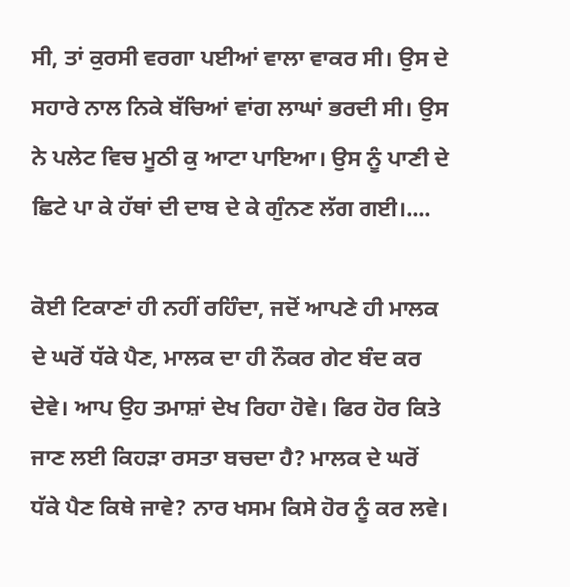ਸੀ, ਤਾਂ ਕੁਰਸੀ ਵਰਗਾ ਪਈਆਂ ਵਾਲਾ ਵਾਕਰ ਸੀ। ਉਸ ਦੇ ਸਹਾਰੇ ਨਾਲ ਨਿਕੇ ਬੱਚਿਆਂ ਵਾਂਗ ਲਾਘਾਂ ਭਰਦੀ ਸੀ। ਉਸ ਨੇ ਪਲੇਟ ਵਿਚ ਮੂਠੀ ਕੁ ਆਟਾ ਪਾਇਆ। ਉਸ ਨੂੰ ਪਾਣੀ ਦੇ ਛਿਟੇ ਪਾ ਕੇ ਹੱਥਾਂ ਦੀ ਦਾਬ ਦੇ ਕੇ ਗੁੰਨਣ ਲੱਗ ਗਈ।....

ਕੋਈ ਟਿਕਾਣਾਂ ਹੀ ਨਹੀਂ ਰਹਿੰਦਾ, ਜਦੋਂ ਆਪਣੇ ਹੀ ਮਾਲਕ ਦੇ ਘਰੋਂ ਧੱਕੇ ਪੈਣ, ਮਾਲਕ ਦਾ ਹੀ ਨੌਕਰ ਗੇਟ ਬੰਦ ਕਰ ਦੇਵੇ। ਆਪ ਉਹ ਤਮਾਸ਼ਾਂ ਦੇਖ ਰਿਹਾ ਹੋਵੇ। ਫਿਰ ਹੋਰ ਕਿਤੇ ਜਾਣ ਲਈ ਕਿਹੜਾ ਰਸਤਾ ਬਚਦਾ ਹੈ? ਮਾਲਕ ਦੇ ਘਰੋਂ ਧੱਕੇ ਪੈਣ ਕਿਥੇ ਜਾਵੇ? ਨਾਰ ਖਸਮ ਕਿਸੇ ਹੋਰ ਨੂੰ ਕਰ ਲਵੇ।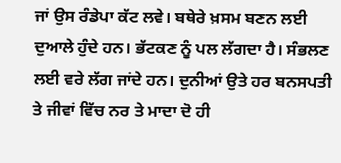ਜਾਂ ਉਸ ਰੰਡੇਪਾ ਕੱਟ ਲਵੇ। ਬਥੇਰੇ ਖ਼ਸਮ ਬਣਨ ਲਈ ਦੁਆਲੇ ਹੁੰਦੇ ਹਨ। ਭੱਟਕਣ ਨੂੰ ਪਲ ਲੱਗਦਾ ਹੈ। ਸੰਭਲਣ ਲਈ ਵਰੇ ਲੱਗ ਜਾਂਦੇ ਹਨ। ਦੁਨੀਆਂ ਉਤੇ ਹਰ ਬਨਸਪਤੀ ਤੇ ਜੀਵਾਂ ਵਿੱਚ ਨਰ ਤੇ ਮਾਦਾ ਦੋ ਹੀ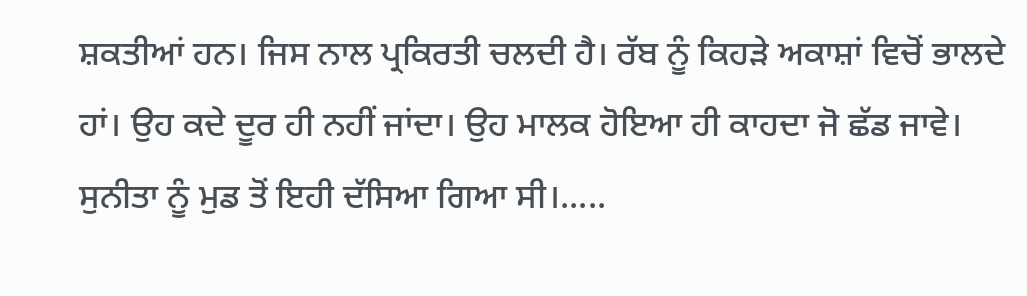ਸ਼ਕਤੀਆਂ ਹਨ। ਜਿਸ ਨਾਲ ਪ੍ਰਕਿਰਤੀ ਚਲਦੀ ਹੈ। ਰੱਬ ਨੂੰ ਕਿਹੜੇ ਅਕਾਸ਼ਾਂ ਵਿਚੋਂ ਭਾਲਦੇ ਹਾਂ। ਉਹ ਕਦੇ ਦੂਰ ਹੀ ਨਹੀਂ ਜਾਂਦਾ। ਉਹ ਮਾਲਕ ਹੋਇਆ ਹੀ ਕਾਹਦਾ ਜੋ ਛੱਡ ਜਾਵੇ। ਸੁਨੀਤਾ ਨੂੰ ਮੁਡ ਤੋਂ ਇਹੀ ਦੱਸਿਆ ਗਿਆ ਸੀ।.....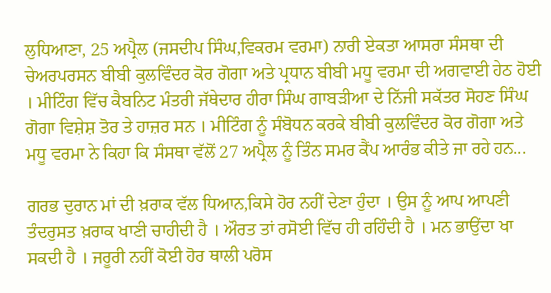ਲੁਧਿਆਣਾ, 25 ਅਪ੍ਰੈਲ (ਜਸਦੀਪ ਸਿੰਘ,ਵਿਕਰਮ ਵਰਮਾ) ਨਾਰੀ ਏਕਤਾ ਆਸਰਾ ਸੰਸਥਾ ਦੀ ਚੇਅਰਪਰਸਨ ਬੀਬੀ ਕੁਲਵਿੰਦਰ ਕੋਰ ਗੋਗਾ ਅਤੇ ਪ੍ਰਧਾਨ ਬੀਬੀ ਮਧੂ ਵਰਮਾ ਦੀ ਅਗਵਾਈ ਹੇਠ ਹੋਈ । ਮੀਟਿੰਗ ਵਿੱਚ ਕੈਬਨਿਟ ਮੰਤਰੀ ਜੱਥੇਦਾਰ ਹੀਰਾ ਸਿੰਘ ਗਾਬੜੀਆ ਦੇ ਨਿੱਜੀ ਸਕੱਤਰ ਸੋਹਣ ਸਿੰਘ ਗੋਗਾ ਵਿਸ਼ੇਸ਼ ਤੋਰ ਤੇ ਹਾਜ਼ਰ ਸਨ । ਮੀਟਿੰਗ ਨੂੰ ਸੰਬੋਧਨ ਕਰਕੇ ਬੀਬੀ ਕੁਲਵਿੰਦਰ ਕੋਰ ਗੋਗਾ ਅਤੇ ਮਧੂ ਵਰਮਾ ਨੇ ਕਿਹਾ ਕਿ ਸੰਸਥਾ ਵੱਲੋਂ 27 ਅਪ੍ਰੈਲ ਨੂੰ ਤਿੰਨ ਸਮਰ ਕੈਂਪ ਆਰੰਭ ਕੀਤੇ ਜਾ ਰਹੇ ਹਨ...

ਗਰਭ ਦੁਰਾਨ ਮਾਂ ਦੀ ਖ਼ਰਾਕ ਵੱਲ ਧਿਆਨ,ਕਿਸੇ ਹੋਰ ਨਹੀਂ ਦੇਣਾ ਹੁੰਦਾ । ਉਸ ਨੂੰ ਆਪ ਆਪਣੀ ਤੰਦਰੁਸਤ ਖ਼ਰਾਕ ਖਾਣੀ ਚਾਹੀਦੀ ਹੈ । ਔਰਤ ਤਾਂ ਰਸੋਈ ਵਿੱਚ ਹੀ ਰਹਿੰਦੀ ਹੈ । ਮਨ ਭਾਉਂਦਾ ਖਾ ਸਕਦੀ ਹੈ । ਜਰੂਰੀ ਨਹੀਂ ਕੋਈ ਹੋਰ ਥਾਲੀ ਪਰੋਸ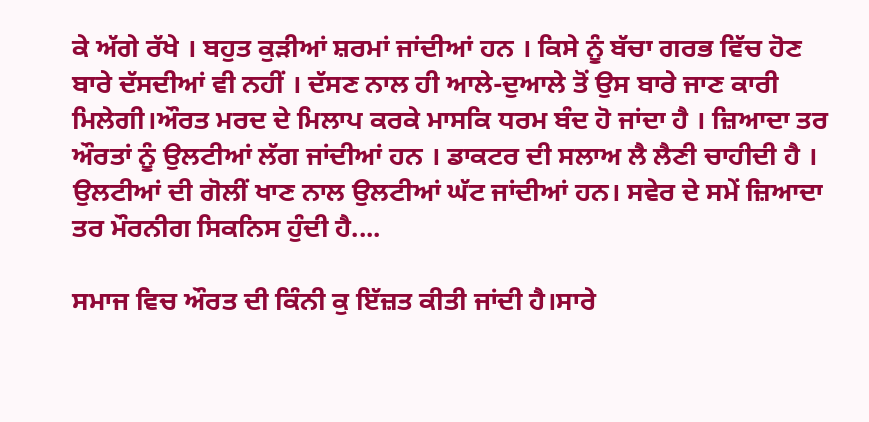ਕੇ ਅੱਗੇ ਰੱਖੇ । ਬਹੁਤ ਕੁੜੀਆਂ ਸ਼ਰਮਾਂ ਜਾਂਦੀਆਂ ਹਨ । ਕਿਸੇ ਨੂੰ ਬੱਚਾ ਗਰਭ ਵਿੱਚ ਹੋਣ ਬਾਰੇ ਦੱਸਦੀਆਂ ਵੀ ਨਹੀਂ । ਦੱਸਣ ਨਾਲ ਹੀ ਆਲੇ-ਦੁਆਲੇ ਤੋਂ ਉਸ ਬਾਰੇ ਜਾਣ ਕਾਰੀ ਮਿਲੇਗੀ।ਔਰਤ ਮਰਦ ਦੇ ਮਿਲਾਪ ਕਰਕੇ ਮਾਸਕਿ ਧਰਮ ਬੰਦ ਹੋ ਜਾਂਦਾ ਹੈ । ਜ਼ਿਆਦਾ ਤਰ ਔਰਤਾਂ ਨੂੰ ਉਲਟੀਆਂ ਲੱਗ ਜਾਂਦੀਆਂ ਹਨ । ਡਾਕਟਰ ਦੀ ਸਲਾਅ ਲੈ ਲੈਣੀ ਚਾਹੀਦੀ ਹੈ । ਉਲਟੀਆਂ ਦੀ ਗੋਲੀਂ ਖਾਣ ਨਾਲ ਉਲਟੀਆਂ ਘੱਟ ਜਾਂਦੀਆਂ ਹਨ। ਸਵੇਰ ਦੇ ਸਮੇਂ ਜ਼ਿਆਦਾ ਤਰ ਮੌਰਨੀਗ ਸਿਕਨਿਸ ਹੁੰਦੀ ਹੈ....

ਸਮਾਜ ਵਿਚ ਔਰਤ ਦੀ ਕਿੰਨੀ ਕੁ ਇੱਜ਼ਤ ਕੀਤੀ ਜਾਂਦੀ ਹੈ।ਸਾਰੇ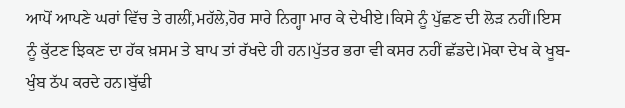ਆਪੋਂ ਆਪਣੇ ਘਰਾਂ ਵਿੱਚ ਤੇ ਗਲੀਂ,ਮਹੱਲੇ,ਹੋਰ ਸਾਰੇ ਨਿਗ੍ਹਾ ਮਾਰ ਕੇ ਦੇਖੀਏ।ਕਿਸੇ ਨੂੰ ਪੁੱਛਣ ਦੀ ਲੋੜ ਨਹੀਂ।ਇਸ ਨੂੰ ਕੁੱਟਣ ਝਿਕਣ ਦਾ ਹੱਕ ਖ਼ਸਮ ਤੇ ਬਾਪ ਤਾਂ ਰੱਖਦੇ ਹੀ ਹਨ।ਪੁੱਤਰ ਭਰਾ ਵੀ ਕਸਰ ਨਹੀਂ ਛੱਡਦੇ।ਮੋਕਾ ਦੇਖ ਕੇ ਖੂਬ-ਖੁੰਬ ਠੱਪ ਕਰਦੇ ਹਨ।ਬੁੱਢੀ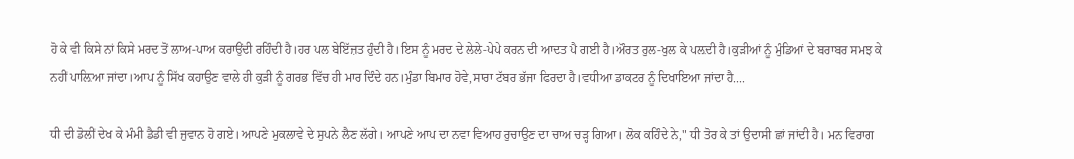ਹੋ ਕੇ ਵੀ ਕਿਸੇ ਨਾਂ ਕਿਸੇ ਮਰਦ ਤੋਂ ਲਾਅ-ਪਾਅ ਕਰਾਉਂਦੀ ਰਹਿੰਦੀ ਹੈ।ਹਰ ਪਲ ਬੇਇੱਜ਼ਤ ਹੁੰਦੀ ਹੈ।ਇਸ ਨੂੰ ਮਰਦ ਦੇ ਲੇਲੇ-ਪੇਪੇ ਕਰਨ ਦੀ ਆਦਤ ਪੈ ਗਈ ਹੈ।ਔਰਤ ਰੁਲ-ਖੁਲ ਕੇ ਪਲ਼ਦੀ ਹੈ।ਕੁੜੀਆਂ ਨੂੰ ਮੁੰਡਿਆਂ ਦੇ ਬਰਾਬਰ ਸਮਝ ਕੇ ਨਹੀਂ ਪਾਲ਼ਿਆ ਜਾਂਦਾ।ਆਪ ਨੂੰ ਸਿੱਖ ਕਹਾਉਣ ਵਾਲੇ ਹੀ ਕੁੜੀ ਨੂੰ ਗਰਭ ਵਿੱਚ ਹੀ ਮਾਰ ਦਿੰਦੇ ਹਨ।ਮੁੰਡਾ ਬਿਮਾਰ ਹੋਵੇ,ਸਾਰਾ ਟੱਬਰ ਭੱਜਾ ਫਿਰਦਾ ਹੈ।ਵਧੀਆ ਡਾਕਟਰ ਨੂੰ ਦਿਖਾਇਆ ਜਾਂਦਾ ਹੈ....

ਧੀ ਦੀ ਡੋਲੀਂ ਦੇਖ ਕੇ ਮੰਮੀ ਡੈਡੀ ਵੀ ਜੁਵਾਨ ਹੋ ਗਏ। ਆਪਣੇ ਮੁਕਲਾਵੇ ਦੇ ਸੁਪਨੇ ਲੈਣ ਲੱਗੇ। ਆਪਣੇ ਆਪ ਦਾ ਨਵਾ ਵਿਆਹ ਰੁਚਾਉਣ ਦਾ ਚਾਅ ਚੜ੍ਹ ਗਿਆ। ਲੋਕ ਕਹਿੰਦੇ ਨੇ," ਧੀ ਤੋਰ ਕੇ ਤਾਂ ਉਦਾਸੀ ਛਾਂ ਜਾਂਦੀ ਹੈ। ਮਨ ਵਿਰਾਗ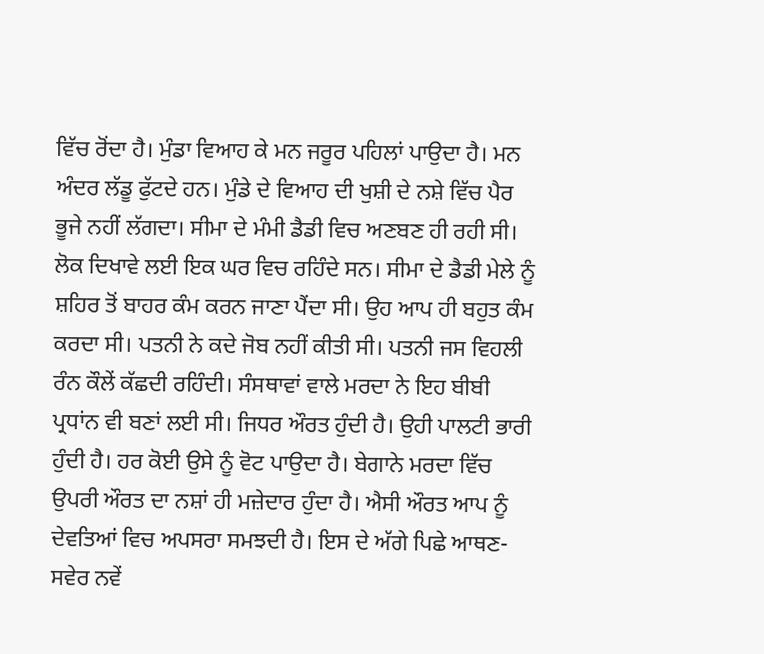ਵਿੱਚ ਰੋਂਦਾ ਹੈ। ਮੁੰਡਾ ਵਿਆਹ ਕੇ ਮਨ ਜਰੂਰ ਪਹਿਲਾਂ ਪਾਉਦਾ ਹੈ। ਮਨ ਅੰਦਰ ਲੱਡੂ ਫੁੱਟਦੇ ਹਨ। ਮੁੰਡੇ ਦੇ ਵਿਆਹ ਦੀ ਖੁਸ਼ੀ ਦੇ ਨਸ਼ੇ ਵਿੱਚ ਪੈਰ ਭੂਜੇ ਨਹੀਂ ਲੱਗਦਾ। ਸੀਮਾ ਦੇ ਮੰਮੀ ਡੈਡੀ ਵਿਚ ਅਣਬਣ ਹੀ ਰਹੀ ਸੀ। ਲੋਕ ਦਿਖਾਵੇ ਲਈ ਇਕ ਘਰ ਵਿਚ ਰਹਿੰਦੇ ਸਨ। ਸੀਮਾ ਦੇ ਡੈਡੀ ਮੇਲੇ ਨੂੰ ਸ਼ਹਿਰ ਤੋਂ ਬਾਹਰ ਕੰਮ ਕਰਨ ਜਾਣਾ ਪੈਂਦਾ ਸੀ। ਉਹ ਆਪ ਹੀ ਬਹੁਤ ਕੰਮ ਕਰਦਾ ਸੀ। ਪਤਨੀ ਨੇ ਕਦੇ ਜੋਬ ਨਹੀਂ ਕੀਤੀ ਸੀ। ਪਤਨੀ ਜਸ ਵਿਹਲੀ ਰੰਨ ਕੌਲੇਂ ਕੱਛਦੀ ਰਹਿੰਦੀ। ਸੰਸਥਾਵਾਂ ਵਾਲੇ ਮਰਦਾ ਨੇ ਇਹ ਬੀਬੀ ਪ੍ਰਧਾਂਨ ਵੀ ਬਣਾਂ ਲਈ ਸੀ। ਜਿਧਰ ਔਰਤ ਹੁੰਦੀ ਹੈ। ਉਹੀ ਪਾਲਟੀ ਭਾਰੀ ਹੁੰਦੀ ਹੈ। ਹਰ ਕੋਈ ਉਸੇ ਨੂੰ ਵੋਟ ਪਾਉਦਾ ਹੈ। ਬੇਗਾਨੇ ਮਰਦਾ ਵਿੱਚ ਉਪਰੀ ਔਰਤ ਦਾ ਨਸ਼ਾਂ ਹੀ ਮਜ਼ੇਦਾਰ ਹੁੰਦਾ ਹੈ। ਐਸੀ ਔਰਤ ਆਪ ਨੂੰ ਦੇਵਤਿਆਂ ਵਿਚ ਅਪਸਰਾ ਸਮਝਦੀ ਹੈ। ਇਸ ਦੇ ਅੱਗੇ ਪਿਛੇ ਆਥਣ-ਸਵੇਰ ਨਵੇਂ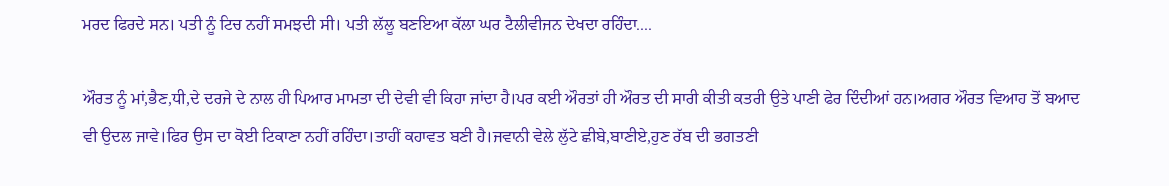ਮਰਦ ਫਿਰਦੇ ਸਨ। ਪਤੀ ਨੂੰ ਟਿਚ ਨਹੀਂ ਸਮਝਦੀ ਸੀ। ਪਤੀ ਲੱਲੂ ਬਣਇਆ ਕੱਲਾ ਘਰ ਟੈਲੀਵੀਜਨ ਦੇਖਦਾ ਰਹਿੰਦਾ....

ਔਰਤ ਨੂੰ ਮਾਂ,ਭੈਣ,ਧੀ,ਦੇ ਦਰਜੇ ਦੇ ਨਾਲ ਹੀ ਪਿਆਰ ਮਾਮਤਾ ਦੀ ਦੇਵੀ ਵੀ ਕਿਹਾ ਜਾਂਦਾ ਹੈ।ਪਰ ਕਈ ਔਰਤਾਂ ਹੀ ਔਰਤ ਦੀ ਸਾਰੀ ਕੀਤੀ ਕਤਰੀ ਉਤੇ ਪਾਣੀ ਫੇਰ ਦਿੰਦੀਆਂ ਹਨ।ਅਗਰ ਔਰਤ ਵਿਆਹ ਤੋਂ ਬਆਦ ਵੀ ਉਦਲ ਜਾਵੇ।ਫਿਰ ਉਸ ਦਾ ਕੋਈ ਟਿਕਾਣਾ ਨਹੀਂ ਰਹਿੰਦਾ।ਤਾਹੀਂ ਕਹਾਵਤ ਬਣੀ ਹੈ।ਜਵਾਨੀ ਵੇਲੇ ਲੁੱਟੇ ਛੀਬੇ,ਬਾਣੀਏ,ਹੁਣ ਰੱਬ ਦੀ ਭਗਤਣੀ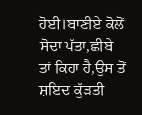ਹੋਈ।ਬਾਣੀਏ ਕੋਲੋਂ ਸੋਦਾ ਪੱਤਾ,ਛੀਬੇ ਤਾਂ ਕਿਹਾ ਹੈ,ਉਸ ਤੋਂ ਸ਼ਇਦ ਕੁੱੜਤੀ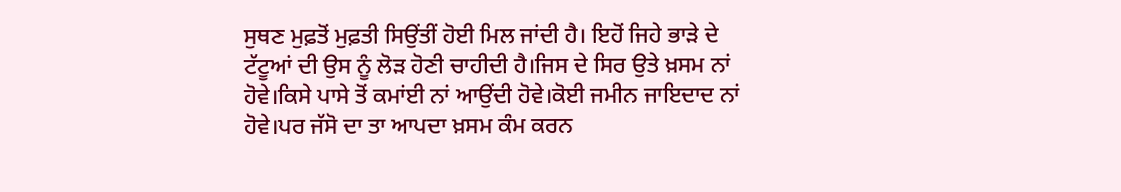ਸੁਥਣ ਮੁਫ਼ਤੋਂ ਮੁਫ਼ਤੀ ਸਿਉਂਤੀਂ ਹੋਈ ਮਿਲ ਜਾਂਦੀ ਹੈ। ਇਹੋਂ ਜਿਹੇ ਭਾੜੇ ਦੇ ਟੱਟੂਆਂ ਦੀ ਉਸ ਨੂੰ ਲੋੜ ਹੋਣੀ ਚਾਹੀਦੀ ਹੈ।ਜਿਸ ਦੇ ਸਿਰ ਉਤੇ ਖ਼ਸਮ ਨਾਂ ਹੋਵੇ।ਕਿਸੇ ਪਾਸੇ ਤੋਂ ਕਮਾਂਈ ਨਾਂ ਆਉਂਦੀ ਹੋਵੇ।ਕੋਈ ਜਮੀਨ ਜਾਇਦਾਦ ਨਾਂ ਹੋਵੇ।ਪਰ ਜੱਸੋ ਦਾ ਤਾ ਆਪਦਾ ਖ਼ਸਮ ਕੰਮ ਕਰਨ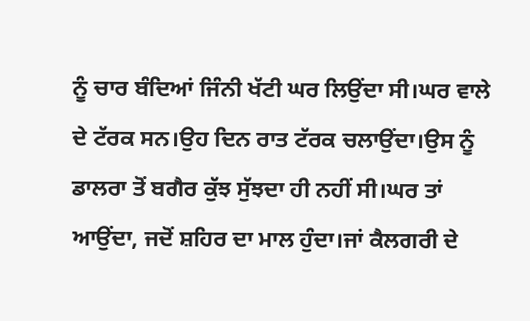ਨੂੰ ਚਾਰ ਬੰਦਿਆਂ ਜਿੰਨੀ ਖੱਟੀ ਘਰ ਲਿਉਂਦਾ ਸੀ।ਘਰ ਵਾਲੇ ਦੇ ਟੱਰਕ ਸਨ।ਉਹ ਦਿਨ ਰਾਤ ਟੱਰਕ ਚਲਾਉਂਦਾ।ਉਸ ਨੂੰ ਡਾਲਰਾ ਤੋਂ ਬਗੈਰ ਕੁੱਝ ਸੁੱਝਦਾ ਹੀ ਨਹੀਂ ਸੀ।ਘਰ ਤਾਂ ਆਉਂਦਾ, ਜਦੋਂ ਸ਼ਹਿਰ ਦਾ ਮਾਲ ਹੁੰਦਾ।ਜਾਂ ਕੈਲਗਰੀ ਦੇ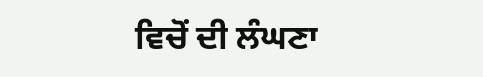ਵਿਚੋਂ ਦੀ ਲੰਘਣਾ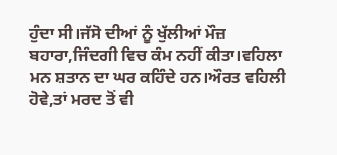ਹੁੰਦਾ ਸੀ।ਜੱਸੋ ਦੀਆਂ ਨੂੰ ਖੁੱਲੀਆਂ ਮੌਜ਼ ਬਹਾਰਾ,ਜਿੰਦਗੀ ਵਿਚ ਕੰਮ ਨਹੀਂ ਕੀਤਾ।ਵਹਿਲਾ ਮਨ ਸ਼ਤਾਨ ਦਾ ਘਰ ਕਹਿੰਦੇ ਹਨ।ਔਰਤ ਵਹਿਲੀ ਹੋਵੇ,ਤਾਂ ਮਰਦ ਤੋਂ ਵੀ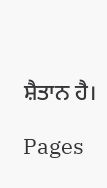ਸ਼ੈਤਾਨ ਹੈ।

Pages